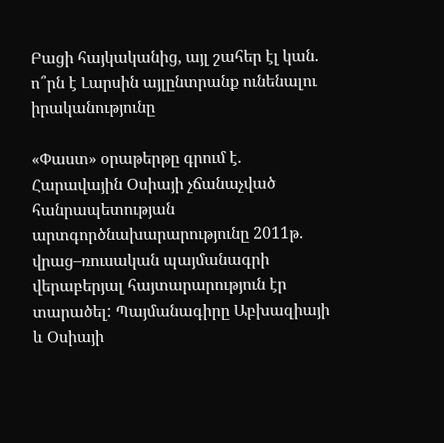Բացի հայկականից, այլ շահեր էլ կան. ո՞րն է Լարսին այլընտրանք ունենալու իրականությունը

«Փաստ» օրաթերթը գրում է. Հարավային Օսիայի չճանաչված հանրապետության արտգործնախարարությունը 2011թ. վրաց–ռուսական պայմանագրի վերաբերյալ հայտարարություն էր տարածել: Պայմանագիրը Աբխազիայի և Օսիայի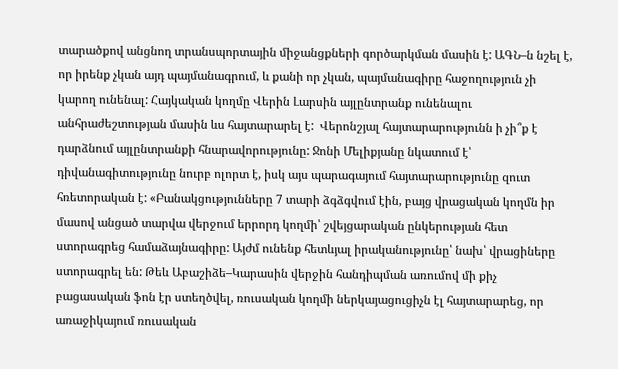տարածքով անցնող տրանսպորտային միջանցքների գործարկման մասին է: ԱԳՆ–ն նշել է, որ իրենք չկան այդ պայմանագրում, և քանի որ չկան, պայմանագիրը հաջողություն չի կարող ունենալ: Հայկական կողմը Վերին Լարսին այլընտրանք ունենալու անհրաժեշտության մասին ևս հայտարարել է:  Վերոնշյալ հայտարարությունն ի չի՞ք է դարձնում այլընտրանքի հնարավորությունը: Ջոնի Մելիքյանը նկատում է՝ դիվանագիտությունը նուրբ ոլորտ է, իսկ այս պարագայում հայտարարությունը զուտ հռետորական է: «Բանակցությունները 7 տարի ձգձգվում էին, բայց վրացական կողմն իր մասով անցած տարվա վերջում երրորդ կողմի՝ շվեյցարական ընկերության հետ ստորագրեց համաձայնագիրը: Այժմ ունենք հետևյալ իրականությունը՝ նախ՝ վրացիները ստորագրել են: Թեև Աբաշիձե–Կարասին վերջին հանդիպման առումով մի քիչ բացասական ֆոն էր ստեղծվել, ռուսական կողմի ներկայացուցիչն էլ հայտարարեց, որ առաջիկայում ռուսական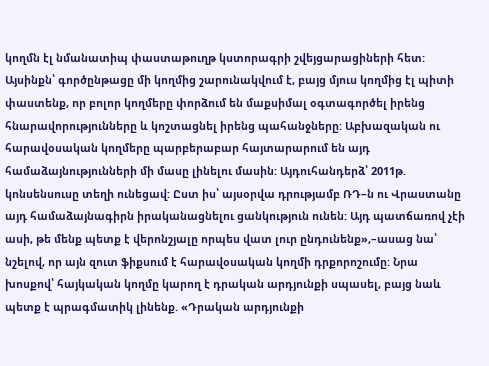կողմն էլ նմանատիպ փաստաթուղթ կստորագրի շվեյցարացիների հետ: Այսինքն՝ գործընթացը մի կողմից շարունակվում է, բայց մյուս կողմից էլ պիտի փաստենք, որ բոլոր կողմերը փորձում են մաքսիմալ օգտագործել իրենց հնարավորությունները և կոշտացնել իրենց պահանջները: Աբխազական ու հարավօսական կողմերը պարբերաբար հայտարարում են այդ համաձայնությունների մի մասը լինելու մասին: Այդուհանդերձ՝ 2011թ. կոնսենսուսը տեղի ունեցավ: Ըստ իս՝ այսօրվա դրությամբ ՌԴ–ն ու Վրաստանը այդ համաձայնագիրն իրականացնելու ցանկություն ունեն: Այդ պատճառով չէի ասի, թե մենք պետք է վերոնշյալը որպես վատ լուր ընդունենք»,–ասաց նա՝ նշելով, որ այն զուտ ֆիքսում է հարավօսական կողմի դրքորոշումը: Նրա խոսքով՝ հայկական կողմը կարող է դրական արդյունքի սպասել, բայց նաև պետք է պրագմատիկ լինենք. «Դրական արդյունքի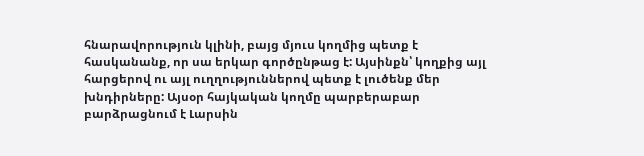հնարավորություն կլինի, բայց մյուս կողմից պետք է հասկանանք, որ սա երկար գործընթաց է: Այսինքն՝ կողքից այլ հարցերով ու այլ ուղղություններով պետք է լուծենք մեր խնդիրները: Այսօր հայկական կողմը պարբերաբար բարձրացնում է Լարսին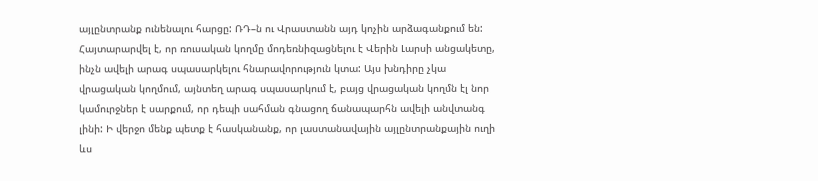այլընտրանք ունենալու հարցը: ՌԴ–ն ու Վրաստանն այդ կոչին արձագանքում են: Հայտարարվել է, որ ռուսական կողմը մոդեռնիզացնելու է Վերին Լարսի անցակետը, ինչն ավելի արագ սպասարկելու հնարավորություն կտա: Այս խնդիրը չկա վրացական կողմում, այնտեղ արագ սպասարկում է, բայց վրացական կողմն էլ նոր կամուրջներ է սարքում, որ դեպի սահման գնացող ճանապարհն ավելի անվտանգ լինի: Ի վերջո մենք պետք է հասկանանք, որ լաստանավային այլընտրանքային ուղի ևս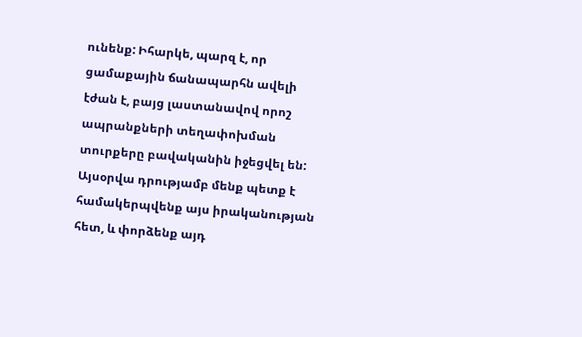ունենք: Իհարկե, պարզ է, որ ցամաքային ճանապարհն ավելի էժան է, բայց լաստանավով որոշ ապրանքների տեղափոխման տուրքերը բավականին իջեցվել են: Այսօրվա դրությամբ մենք պետք է համակերպվենք այս իրականության հետ, և փորձենք այդ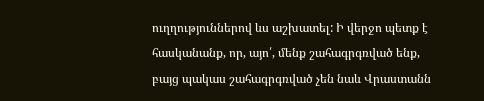ուղղություններով ևս աշխատել: Ի վերջո պետք է հասկանանք, որ, այո՛, մենք շահագրգռված ենք, բայց պակաս շահագրգռված չեն նաև Վրաստանն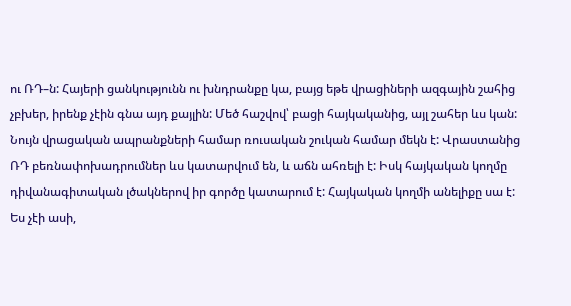ու ՌԴ–ն: Հայերի ցանկությունն ու խնդրանքը կա, բայց եթե վրացիների ազգային շահից չբխեր, իրենք չէին գնա այդ քայլին: Մեծ հաշվով՝ բացի հայկականից, այլ շահեր ևս կան: Նույն վրացական ապրանքների համար ռուսական շուկան համար մեկն է: Վրաստանից ՌԴ բեռնափոխադրումներ ևս կատարվում են, և աճն ահռելի է: Իսկ հայկական կողմը դիվանագիտական լծակներով իր գործը կատարում է: Հայկական կողմի անելիքը սա է: Ես չէի ասի,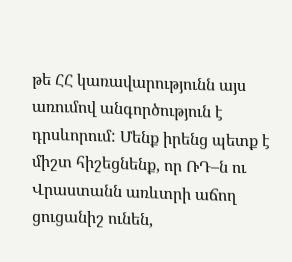թե ՀՀ կառավարությունն այս առումով անգործություն է դրսևորում: Մենք իրենց պետք է միշտ հիշեցնենք, որ ՌԴ–ն ու Վրաստանն առևտրի աճող ցուցանիշ ունեն,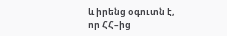և իրենց օգուտն է, որ ՀՀ–ից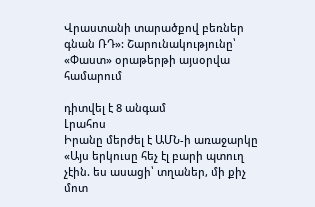Վրաստանի տարածքով բեռներ գնան ՌԴ»: Շարունակությունը՝ «Փաստ» օրաթերթի այսօրվա համարում

դիտվել է 8 անգամ
Լրահոս
Իրանը մերժել է ԱՄՆ-ի առաջարկը «Այս երկուսը հեչ էլ բարի պտուղ չէին. ես ասացի՝ տղաներ, մի քիչ մոտ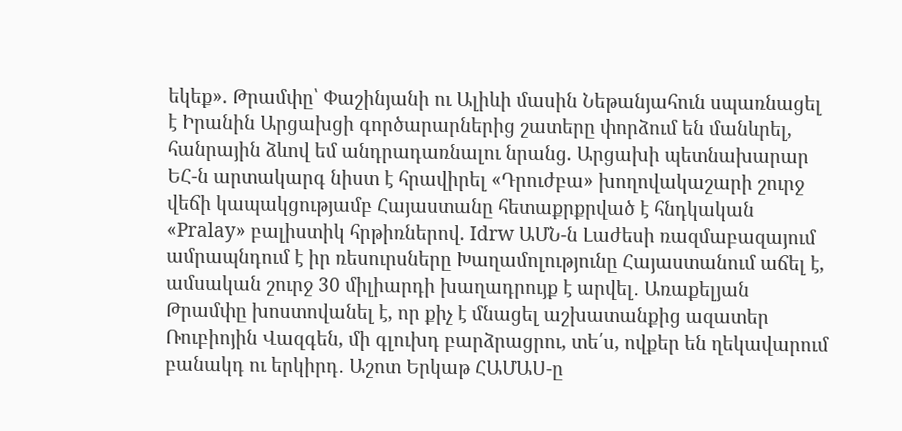եկեք». Թրամփը՝ Փաշինյանի ու Ալիևի մասին Նեթանյահուն սպառնացել է Իրանին Արցախցի գործարարներից շատերը փորձում են մանևրել, հանրային ձևով եմ անդրադառնալու նրանց. Արցախի պետնախարար ԵՀ-ն արտակարգ նիստ է հրավիրել «Դրուժբա» խողովակաշարի շուրջ վեճի կապակցությամբ Հայաստանը հետաքրքրված է հնդկական «Pralay» բալիստիկ հրթիռներով. Idrw ԱՄՆ-ն Լաժեսի ռազմաբազայում ամրապնդում է իր ռեսուրսները Խաղամոլությունը Հայաստանում աճել է, ամսական շուրջ 30 միլիարդի խաղադրույք է արվել․ Առաքելյան Թրամփը խոստովանել է, որ քիչ է մնացել աշխատանքից ազատեր Ռուբիոյին Վազգեն, մի գլուխդ բարձրացրու, տե՛ս, ովքեր են ղեկավարում բանակդ ու երկիրդ․ Աշոտ Երկաթ ՀԱՄԱՍ-ը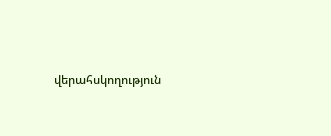վերահսկողություն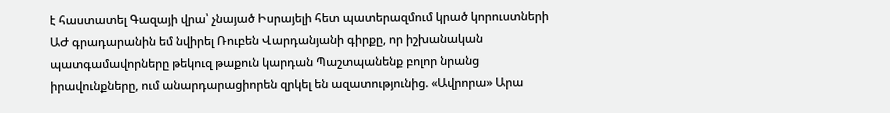է հաստատել Գազայի վրա՝ չնայած Իսրայելի հետ պատերազմում կրած կորուստների ԱԺ գրադարանին եմ նվիրել Ռուբեն Վարդանյանի գիրքը, որ իշխանական պատգամավորները թեկուզ թաքուն կարդան Պաշտպանենք բոլոր նրանց իրավունքները, ում անարդարացիորեն զրկել են ազատությունից. «Ավրորա» Արա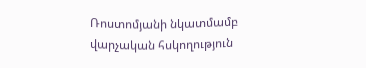Ռոստոմյանի նկատմամբ վարչական հսկողություն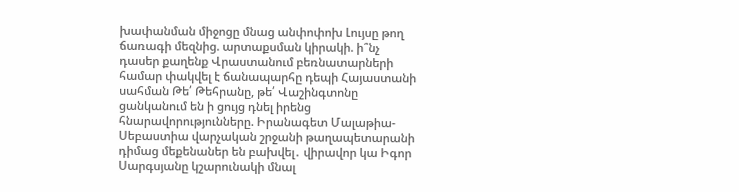խափանման միջոցը մնաց անփոփոխ Լույսը թող ճառագի մեզնից. արտաքսման կիրակի. ի՞նչ դասեր քաղենք Վրաստանում բեռնատարների համար փակվել է ճանապարհը դեպի Հայաստանի սահման Թե՛ Թեհրանը, թե՛ Վաշինգտոնը ցանկանում են ի ցույց դնել իրենց հնարավորությունները. Իրանագետ Մալաթիա-Սեբաստիա վարչական շրջանի թաղապետարանի դիմաց մեքենաներ են բախվել․ վիրավոր կա Իգոր Սարգսյանը կշարունակի մնալ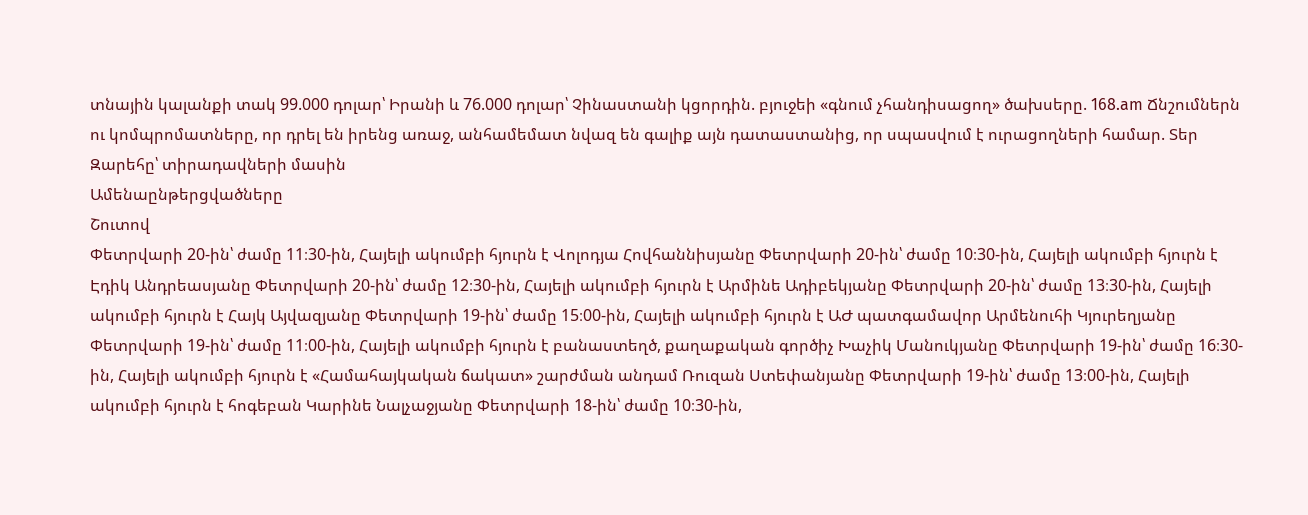տնային կալանքի տակ 99.000 դոլար՝ Իրանի և 76.000 դոլար՝ Չինաստանի կցորդին. բյուջեի «գնում չհանդիսացող» ծախսերը. 168.am Ճնշումներն ու կոմպրոմատները, որ դրել են իրենց առաջ, անհամեմատ նվազ են գալիք այն դատաստանից, որ սպասվում է ուրացողների համար. Տեր Զարեհը՝ տիրադավների մասին
Ամենաընթերցվածները
Շուտով
Փետրվարի 20-ին՝ ժամը 11։30-ին, Հայելի ակումբի հյուրն է Վոլոդյա Հովհաննիսյանը Փետրվարի 20-ին՝ ժամը 10։30-ին, Հայելի ակումբի հյուրն է Էդիկ Անդրեասյանը Փետրվարի 20-ին՝ ժամը 12։30-ին, Հայելի ակումբի հյուրն է Արմինե Ադիբեկյանը Փետրվարի 20-ին՝ ժամը 13։30-ին, Հայելի ակումբի հյուրն է Հայկ Այվազյանը Փետրվարի 19-ին՝ ժամը 15։00-ին, Հայելի ակումբի հյուրն է ԱԺ պատգամավոր Արմենուհի Կյուրեղյանը Փետրվարի 19-ին՝ ժամը 11։00-ին, Հայելի ակումբի հյուրն է բանաստեղծ, քաղաքական գործիչ Խաչիկ Մանուկյանը Փետրվարի 19-ին՝ ժամը 16։30-ին, Հայելի ակումբի հյուրն է «Համահայկական ճակատ» շարժման անդամ Ռուզան Ստեփանյանը Փետրվարի 19-ին՝ ժամը 13։00-ին, Հայելի ակումբի հյուրն է հոգեբան Կարինե Նալչաջյանը Փետրվարի 18-ին՝ ժամը 10։30-ին,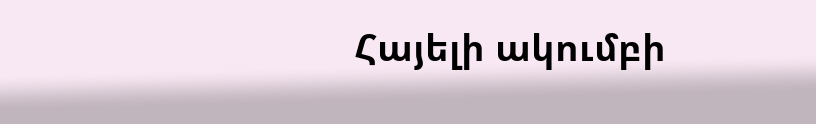Հայելի ակումբի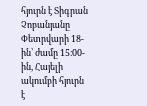հյուրն է Տիգրան Չոբանյանը Փետրվարի 18-ին՝ ժամը 15։00-ին, Հայելի ակումբի հյուրն է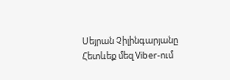Սեյրան Չիլինգարյանը
Հետևեք մեզ Viber-ում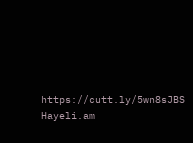https://cutt.ly/5wn8sJBS
Hayeli.am